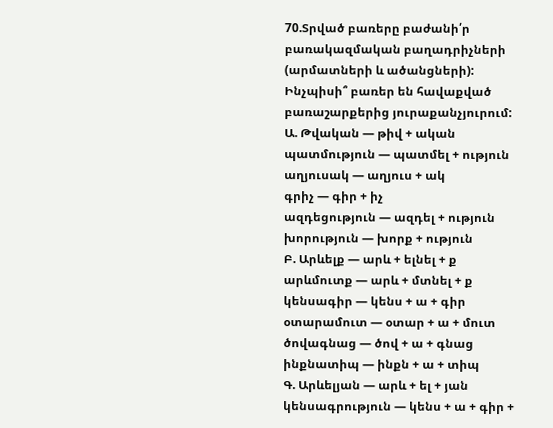70.Տրված բառերը բաժանի՛ր բառակազմական բաղադրիչների (արմատների և ածանցների): Ինչպիսի՞ բառեր են հավաքված բառաշարքերից յուրաքանչյուրում:
Ա. Թվական — թիվ + ական
պատմություն — պատմել + ություն
աղյուսակ — աղյուս + ակ
գրիչ — գիր + իչ
ազդեցություն — ազդել + ություն
խորություն — խորք + ություն
Բ. Արևելք — արև + ելնել + ք
արևմուտք — արև + մտնել + ք
կենսագիր — կենս + ա + գիր
օտարամուտ — օտար + ա + մուտ
ծովագնաց — ծով + ա + գնաց
ինքնատիպ — ինքն + ա + տիպ
Գ. Արևելյան — արև + ել + յան
կենսագրություն — կենս + ա + գիր +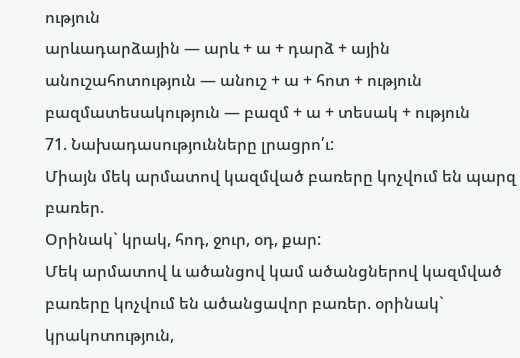ություն
արևադարձային — արև + ա + դարձ + ային
անուշահոտություն — անուշ + ա + հոտ + ություն
բազմատեսակություն — բազմ + ա + տեսակ + ություն
71. Նախադասությունները լրացրո՛ւ:
Միայն մեկ արմատով կազմված բառերը կոչվում են պարզ բառեր.
Օրինակ` կրակ, հոդ, ջուր, օդ, քար:
Մեկ արմատով և ածանցով կամ ածանցներով կազմված բառերը կոչվում են ածանցավոր բառեր. օրինակ` կրակոտություն,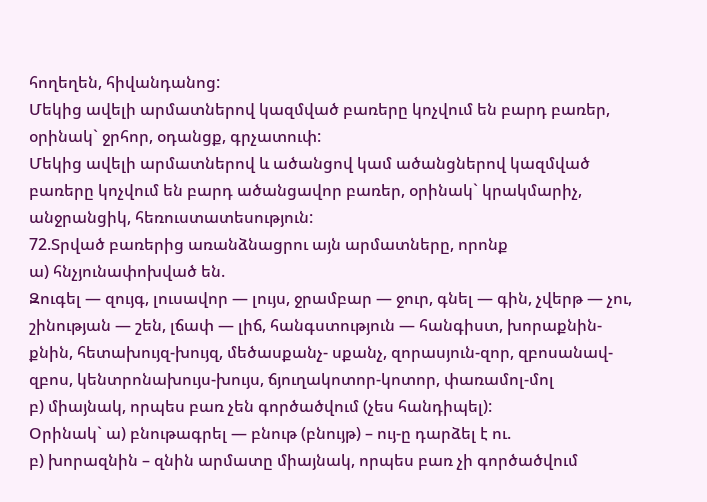հողեղեն, հիվանդանոց:
Մեկից ավելի արմատներով կազմված բառերը կոչվում են բարդ բառեր, օրինակ` ջրհոր, օդանցք, գրչատուփ:
Մեկից ավելի արմատներով և ածանցով կամ ածանցներով կազմված բառերը կոչվում են բարդ ածանցավոր բառեր, օրինակ` կրակմարիչ, անջրանցիկ, հեռուստատեսություն:
72.Տրված բառերից առանձնացրու այն արմատները, որոնք
ա) հնչյունափոխված են.
Զուգել — զույգ, լուսավոր — լույս, ջրամբար — ջուր, գնել — գին, չվերթ — չու, շինության — շեն, լճափ — լիճ, հանգստություն — հանգիստ, խորաքնին-քնին, հետախույզ-խույզ, մեծասքանչ- սքանչ, զորասյուն-զոր, զբոսանավ-զբոս, կենտրոնախույս-խույս, ճյուղակոտոր-կոտոր, փառամոլ-մոլ
բ) միայնակ, որպես բառ չեն գործածվում (չես հանդիպել):
Օրինակ` ա) բնութագրել — բնութ (բնույթ) – ույ-ը դարձել է ու.
բ) խորազնին – զնին արմատը միայնակ, որպես բառ չի գործածվում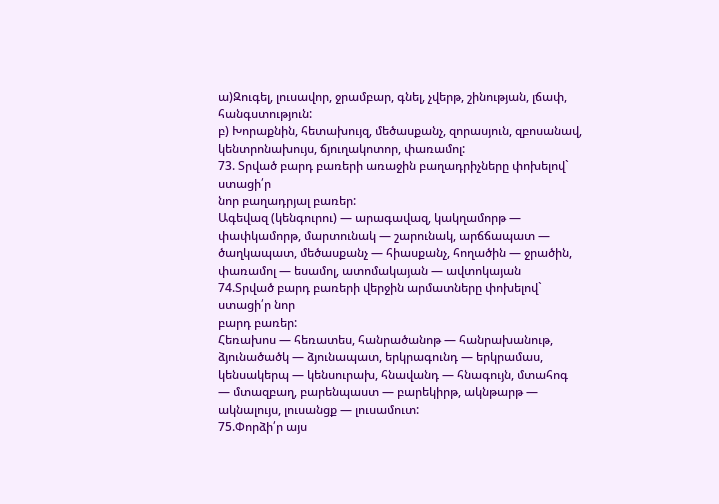ա)Զուգել, լուսավոր, ջրամբար, գնել, չվերթ, շինության, լճափ, հանգստություն:
բ) Խորաքնին, հետախույզ, մեծասքանչ, զորասյուն, զբոսանավ, կենտրոնախույս, ճյուղակոտոր, փառամոլ:
73. Տրված բարդ բառերի առաջին բաղադրիչները փոխելով` ստացի՛ր
նոր բաղադրյալ բառեր:
Ագեվազ (կենգուրու) — արագավազ, կակղամորթ — փափկամորթ, մարտունակ — շարունակ, արճճապատ — ծաղկապատ, մեծասքանչ — հիասքանչ, հողածին — ջրածին, փառամոլ — եսամոլ, ատոմակայան — ավտոկայան
74.Տրված բարդ բառերի վերջին արմատները փոխելով` ստացի՛ր նոր
բարդ բառեր:
Հեռախոս — հեռատես, հանրածանոթ — հանրախանութ, ձյունածածկ — ձյունապատ, երկրագունդ — երկրամաս, կենսակերպ — կենսուրախ, հնավանդ — հնագույն, մտահոգ — մտազբաղ, բարենպաստ — բարեկիրթ, ակնթարթ — ակնալույս, լուսանցք — լուսամուտ:
75.Փորձի՛ր այս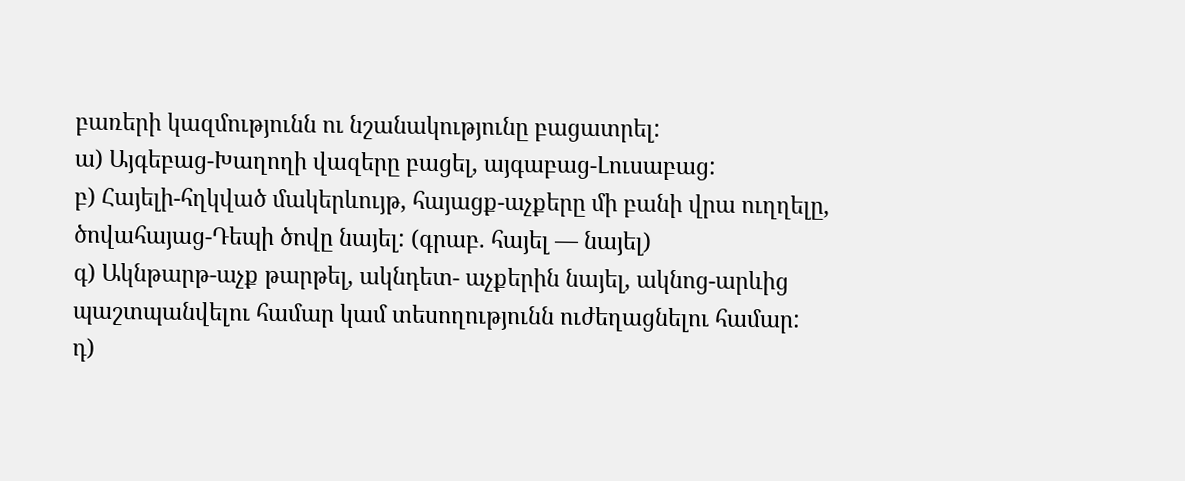բառերի կազմությունն ու նշանակությունը բացատրել:
ա) Այգեբաց-Խաղողի վազերը բացել, այգաբաց-Լուսաբաց:
բ) Հայելի-հղկված մակերևույթ, հայացք-աչքերը մի բանի վրա ուղղելը, ծովահայաց-Դեպի ծովը նայել: (գրաբ. հայել — նայել)
գ) Ակնթարթ-աչք թարթել, ակնդետ- աչքերին նայել, ակնոց-արևից պաշտպանվելու համար կամ տեսողությունն ուժեղացնելու համար:
դ)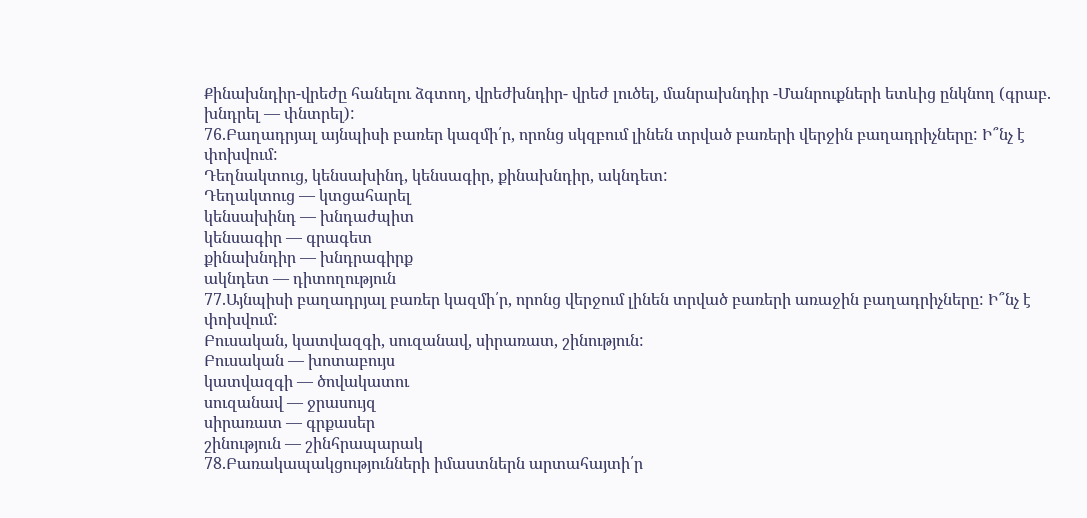Քինախնդիր-վրեժը հանելու ձգտող, վրեժխնդիր- վրեժ լուծել, մանրախնդիր -Մանրուքների ետևից ընկնող (գրաբ. խնդրել — փնտրել):
76.Բաղադրյալ այնպիսի բառեր կազմի՛ր, որոնց սկզբում լինեն տրված բառերի վերջին բաղադրիչները: Ի՞նչ է փոխվում:
Դեղնակտուց, կենսախինդ, կենսագիր, քինախնդիր, ակնդետ:
Դեղակտուց — կտցահարել
կենսախինդ — խնդաժպիտ
կենսագիր — գրագետ
քինախնդիր — խնդրագիրք
ակնդետ — դիտողություն
77.Այնպիսի բաղադրյալ բառեր կազմի՛ր, որոնց վերջում լինեն տրված բառերի առաջին բաղադրիչները: Ի՞նչ է փոխվում:
Բուսական, կատվազգի, սուզանավ, սիրառատ, շինություն:
Բուսական — խոտաբույս
կատվազգի — ծովակատու
սուզանավ — ջրասույզ
սիրառատ — գրքասեր
շինություն — շինհրապարակ
78.Բառակապակցությունների իմաստներն արտահայտի՛ր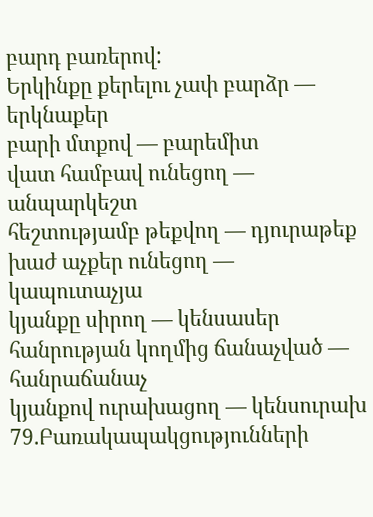բարդ բառերով:
Երկինքը քերելու չափ բարձր — երկնաքեր
բարի մտքով — բարեմիտ
վատ համբավ ունեցող — անպարկեշտ
հեշտությամբ թեքվող — դյուրաթեք
խաժ աչքեր ունեցող — կապուտաչյա
կյանքը սիրող — կենսասեր
հանրության կողմից ճանաչված — հանրաճանաչ
կյանքով ուրախացող — կենսուրախ
79.Բառակապակցությունների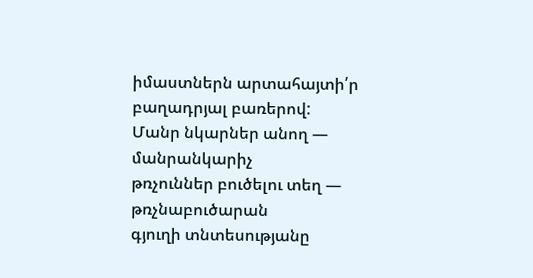իմաստներն արտահայտի՛ր բաղադրյալ բառերով:
Մանր նկարներ անող — մանրանկարիչ
թռչուններ բուծելու տեղ — թռչնաբուծարան
գյուղի տնտեսությանը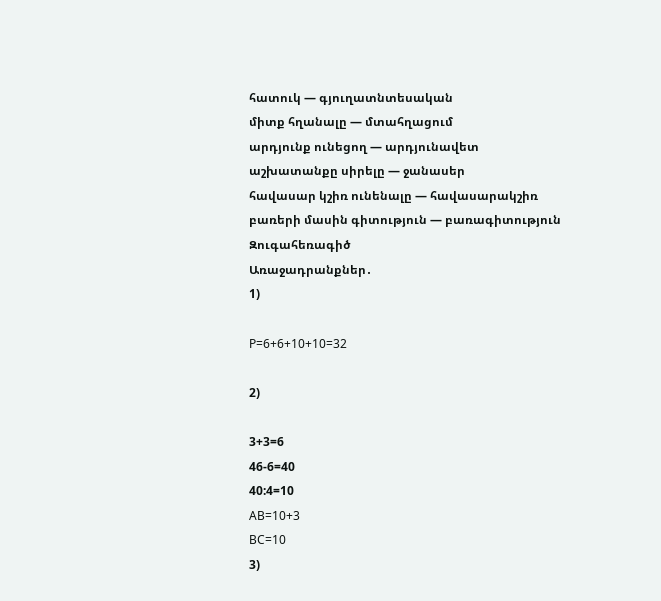հատուկ — գյուղատնտեսական
միտք հղանալը — մտահղացում
արդյունք ունեցող — արդյունավետ
աշխատանքը սիրելը — ջանասեր
հավասար կշիռ ունենալը — հավասարակշիռ
բառերի մասին գիտություն — բառագիտություն
Զուգահեռագիծ
Առաջադրանքներ․
1)

P=6+6+10+10=32

2)

3+3=6
46-6=40
40:4=10
AB=10+3
BC=10
3)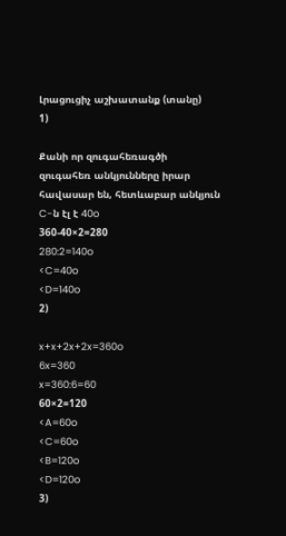Լրացուցիչ աշխատանք (տանը)
1)

Քանի որ զուգահեռագծի զուգահեռ անկյունները իրար հավասար են, հետևաբար անկյուն C-ն էլ է 40o
360-40×2=280
280:2=140o
<C=40o
<D=140o
2)

x+x+2x+2x=360o
6x=360
x=360:6=60
60×2=120
<A=60o
<C=60o
<B=120o
<D=120o
3)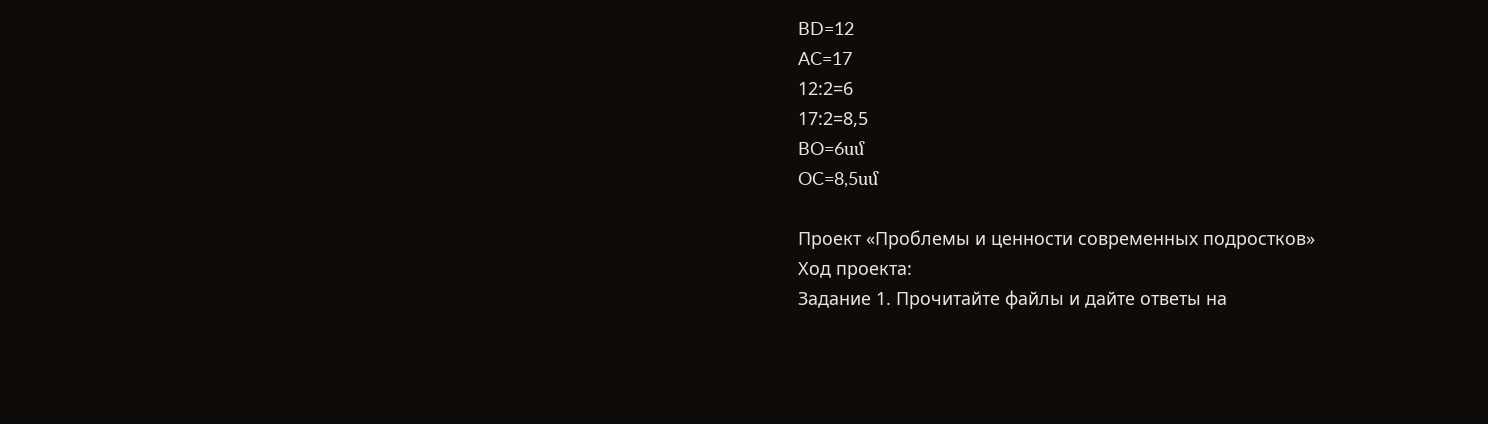BD=12
AC=17
12:2=6
17:2=8,5
BO=6սմ
OC=8,5սմ

Проект «Проблемы и ценности современных подростков»
Ход проекта:
Задание 1. Прочитайте файлы и дайте ответы на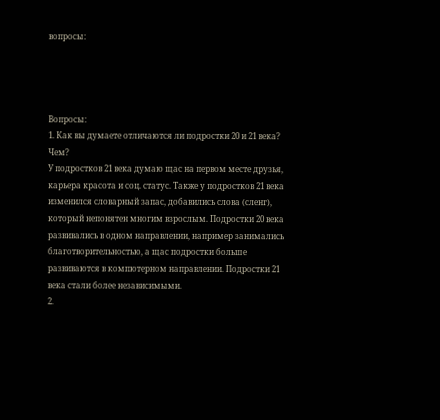вопросы:




Вопросы:
1. Как вы думаете отличаются ли подростки 20 и 21 века? Чем?
У подростков 21 века думаю щас на первом месте друзья, карьера красота и соц. статус. Также у подростков 21 века изменился словарный запас, добавились слова (сленг), который непонятен многим взрослым. Подростки 20 века развивались в одном направлении, например занимались благотворительностью, а щас подростки больше развиваются в компютерном направлении. Подростки 21 века стали более независимыми.
2.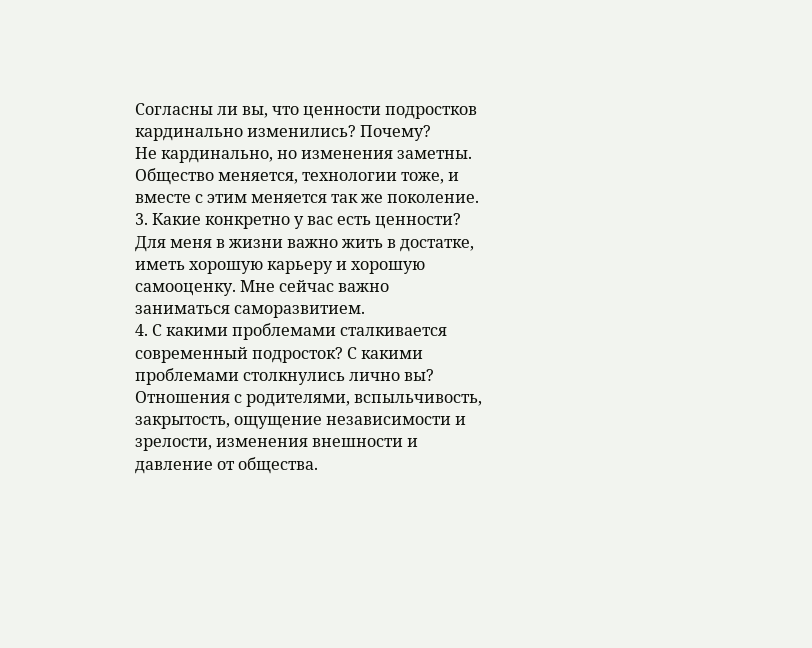Согласны ли вы, что ценности подростков кардинально изменились? Почему?
Не кардинально, но изменения заметны. Общество меняется, технологии тоже, и вместе с этим меняется так же поколение.
3. Какие конкретно у вас есть ценности?
Для меня в жизни важно жить в достатке, иметь хорошую карьеру и хорошую самооценку. Мне сейчас важно заниматься саморазвитием.
4. С какими проблемами сталкивается современный подросток? С какими проблемами столкнулись лично вы?
Отношения с родителями, вспыльчивость, закрытость, ощущение независимости и зрелости, изменения внешности и давление от общества.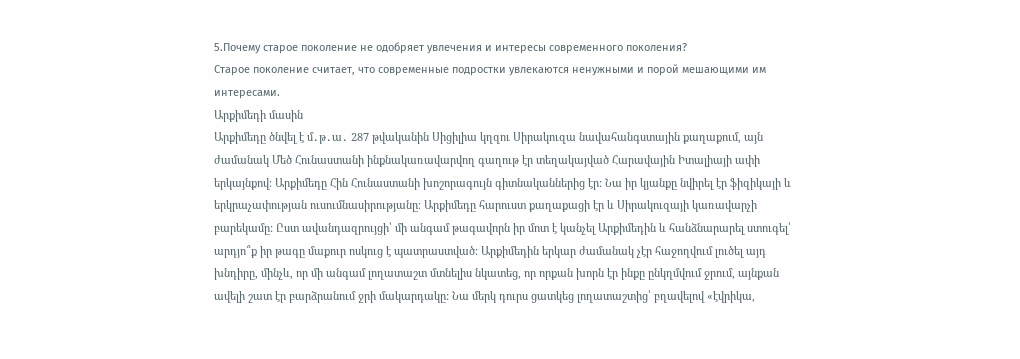5.Почему старое поколение не одобряет увлечения и интересы современного поколения?
Старое поколение считает, что современные подростки увлекаются ненужными и порой мешающими им интересами.
Արքիմեդի մասին
Արքիմեդը ծնվել է մ․թ․ա․ 287 թվականին Սիցիլիա կղզու Սիրակուզա նավահանգստային քաղաքում, այն ժամանակ Մեծ Հունաստանի ինքնակառավարվող գաղութ էր տեղակայված Հարավային Իտալիայի ափի երկայնքով։ Արքիմեդը Հին Հունաստանի խոշորագույն գիտնականներից էր: Նա իր կյանքը նվիրել էր ֆիզիկայի և երկրաչափության ուսումնասիրությանը։ Արքիմեդը հարուստ քաղաքացի էր և Սիրակուզայի կառավարչի բարեկամը: Ըստ ավանդազրույցի՝ մի անգամ թագավորն իր մոտ է կանչել Արքիմեդին և հանձնարարել ստուգել՝ արդյո՞ք իր թագը մաքուր ոսկուց է պատրաստված: Արքիմեդին երկար ժամանակ չէր հաջողվում լուծել այդ խնդիրը, մինչև, որ մի անգամ լողատաշտ մտնելիս նկատեց, որ որքան խորն էր ինքը ընկղմվում ջրում, այնքան ավելի շատ էր բարձրանում ջրի մակարդակը: Նա մերկ դուրս ցատկեց լողատաշտից՝ բղավելով «էվրիկա,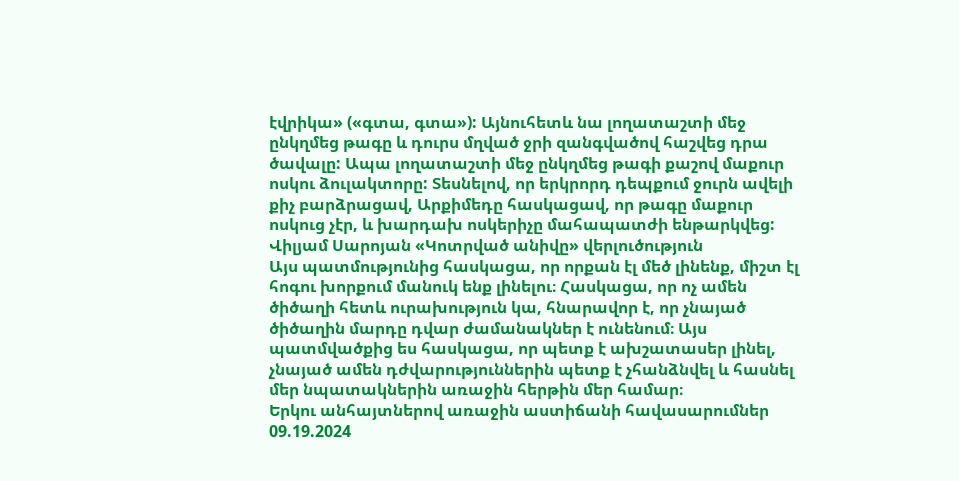էվրիկա» («գտա, գտա»): Այնուհետև նա լողատաշտի մեջ ընկղմեց թագը և դուրս մղված ջրի զանգվածով հաշվեց դրա ծավալը: Ապա լողատաշտի մեջ ընկղմեց թագի քաշով մաքուր ոսկու ձուլակտորը: Տեսնելով, որ երկրորդ դեպքում ջուրն ավելի քիչ բարձրացավ, Արքիմեդը հասկացավ, որ թագը մաքուր ոսկուց չէր, և խարդախ ոսկերիչը մահապատժի ենթարկվեց:
Վիլյամ Սարոյան «Կոտրված անիվը» վերլուծություն
Այս պատմությունից հասկացա, որ որքան էլ մեծ լինենք, միշտ էլ հոգու խորքում մանուկ ենք լինելու։ Հասկացա, որ ոչ ամեն ծիծաղի հետև ուրախություն կա, հնարավոր է, որ չնայած ծիծաղին մարդը դվար ժամանակներ է ունենում։ Այս պատմվածքից ես հասկացա, որ պետք է ախշատասեր լինել, չնայած ամեն դժվարություններին պետք է չհանձնվել և հասնել մեր նպատակներին առաջին հերթին մեր համար։
Երկու անհայտներով առաջին աստիճանի հավասարումներ 09.19.2024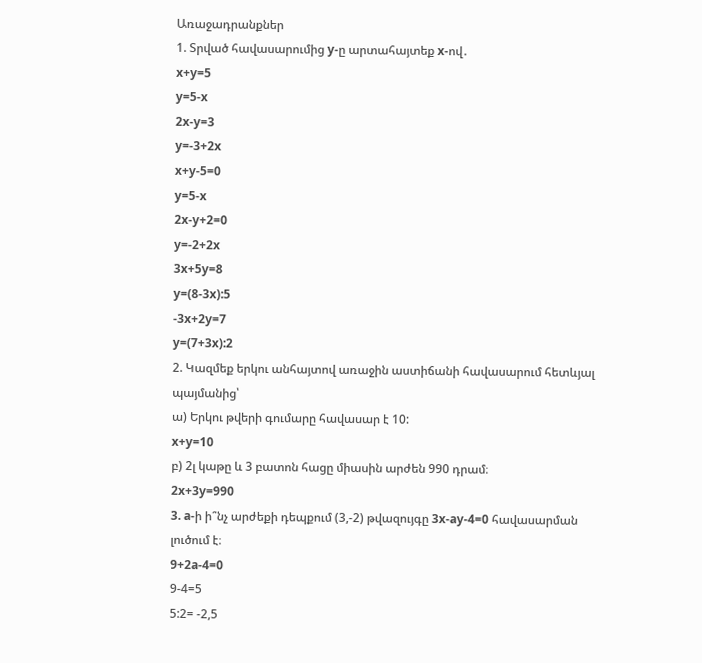Առաջադրանքներ
1. Տրված հավասարումից y-ը արտահայտեք x-ով․
x+y=5
y=5-x
2x-y=3
y=-3+2x
x+y-5=0
y=5-x
2x-y+2=0
y=-2+2x
3x+5y=8
y=(8-3x):5
-3x+2y=7
y=(7+3x):2
2. Կազմեք երկու անհայտով առաջին աստիճանի հավասարում հետևյալ պայմանից՝
ա) Երկու թվերի գումարը հավասար է 10:
x+y=10
բ) 2լ կաթը և 3 բատոն հացը միասին արժեն 990 դրամ։
2x+3y=990
3. a-ի ի՞նչ արժեքի դեպքում (3,-2) թվազույգը 3x-ay-4=0 հավասարման լուծում է։
9+2a-4=0
9-4=5
5:2= -2,5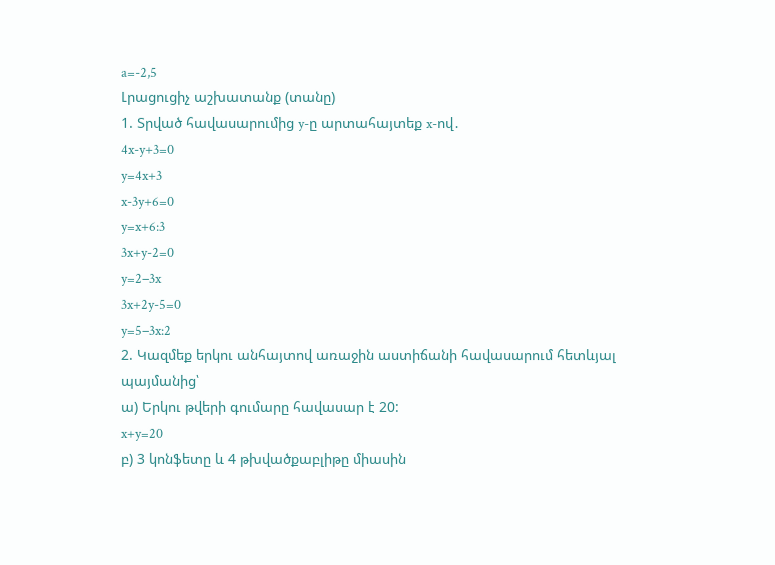a=-2,5
Լրացուցիչ աշխատանք (տանը)
1. Տրված հավասարումից y-ը արտահայտեք x-ով․
4x-y+3=0
y=4x+3
x-3y+6=0
y=x+6:3
3x+y-2=0
y=2−3x
3x+2y-5=0
y=5−3x:2
2. Կազմեք երկու անհայտով առաջին աստիճանի հավասարում հետևյալ պայմանից՝
ա) Երկու թվերի գումարը հավասար է 20:
x+y=20
բ) 3 կոնֆետը և 4 թխվածքաբլիթը միասին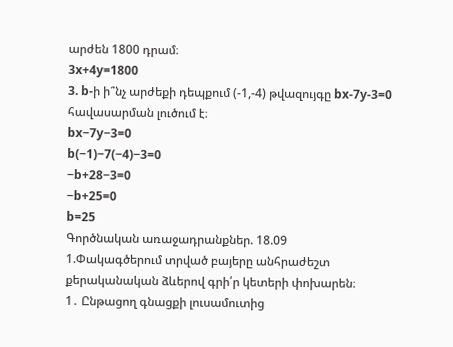արժեն 1800 դրամ։
3x+4y=1800
3. b-ի ի՞նչ արժեքի դեպքում (-1,-4) թվազույգը bx-7y-3=0 հավասարման լուծում է։
bx−7y−3=0
b(−1)−7(−4)−3=0
−b+28−3=0
−b+25=0
b=25
Գործնական առաջադրանքներ. 18.09
1.Փակագծերում տրված բայերը անհրաժեշտ քերականական ձևերով գրի՛ր կետերի փոխարեն։
1․ Ընթացող գնացքի լուսամուտից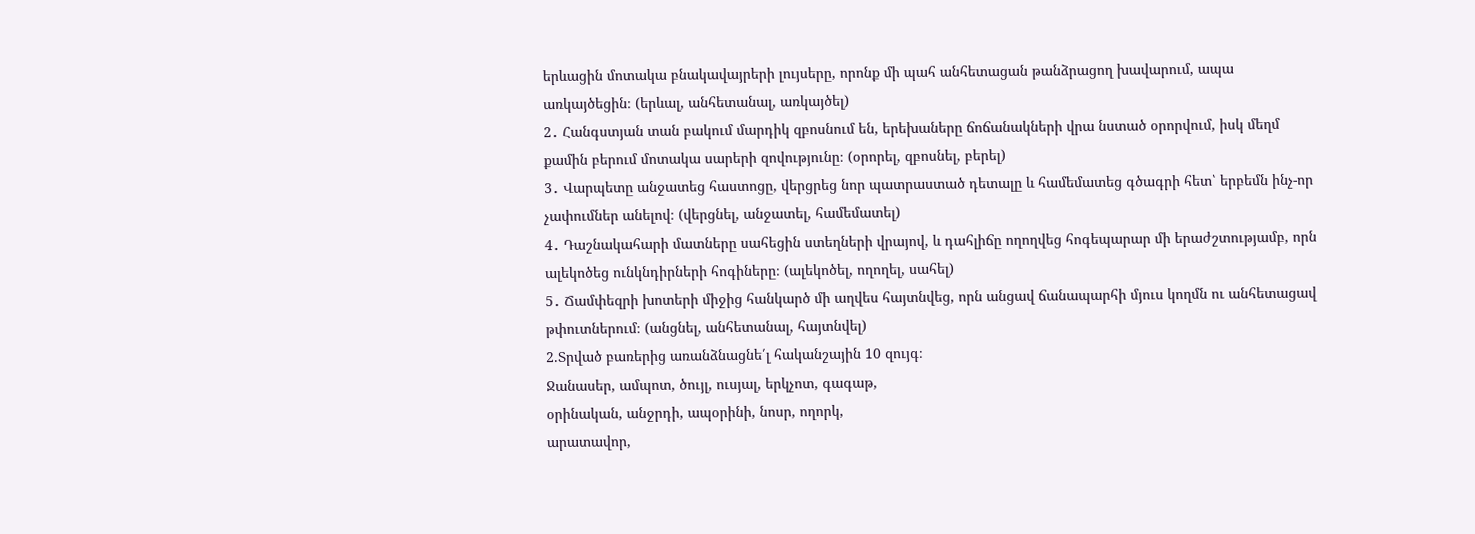երևացին մոտակա բնակավայրերի լույսերը, որոնք մի պահ անհետացան թանձրացող խավարում, ապա առկայծեցին։ (երևալ, անհետանալ, առկայծել)
2․ Հանգստյան տան բակում մարդիկ զբոսնում են, երեխաները ճոճանակների վրա նստած օրորվում, իսկ մեղմ քամին բերում մոտակա սարերի զովությունը։ (օրորել, զբոսնել, բերել)
3․ Վարպետը անջատեց հաստոցը, վերցրեց նոր պատրաստած դետալը և համեմատեց գծագրի հետ՝ երբեմն ինչ-որ չափումներ անելով։ (վերցնել, անջատել, համեմատել)
4․ Դաշնակահարի մատները սահեցին ստեղների վրայով, և դահլիճը ողողվեց հոգեպարար մի երաժշտությամբ, որն ալեկոծեց ունկնդիրների հոգիները։ (ալեկոծել, ողողել, սահել)
5․ Ճամփեզրի խոտերի միջից հանկարծ մի աղվես հայտնվեց, որն անցավ ճանապարհի մյուս կողմն ու անհետացավ թփուտներում։ (անցնել, անհետանալ, հայտնվել)
2.Տրված բառերից առանձնացնե՛լ հականշային 10 զույգ։
Ջանասեր, ամպոտ, ծույլ, ուսյալ, երկչոտ, գագաթ,
օրինական, անջրդի, ապօրինի, նոսր, ողորկ,
արատավոր,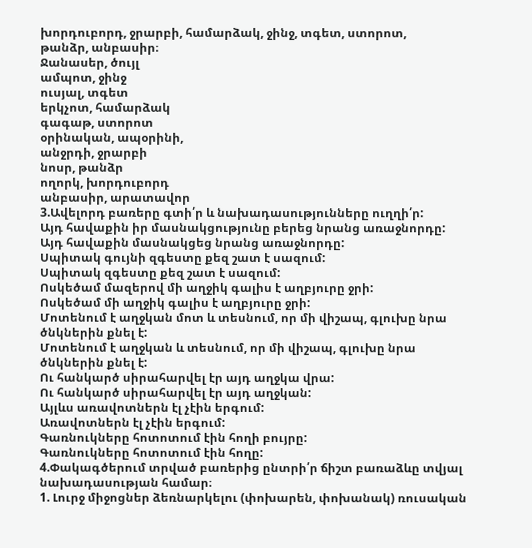խորդուբորդ, ջրարբի, համարձակ, ջինջ, տգետ, ստորոտ,
թանձր, անբասիր։
Ջանասեր, ծույլ
ամպոտ, ջինջ
ուսյալ, տգետ
երկչոտ, համարձակ
գագաթ, ստորոտ
օրինական, ապօրինի,
անջրդի, ջրարբի
նոսր, թանձր
ողորկ, խորդուբորդ
անբասիր, արատավոր
3.Ավելորդ բառերը գտի՛ր և նախադասությունները ուղղի՛ր:
Այդ հավաքին իր մասնակցությունը բերեց նրանց առաջնորդը:
Այդ հավաքին մասնակցեց նրանց առաջնորդը:
Սպիտակ գույնի զգեստը քեզ շատ է սազում:
Սպիտակ զգեստը քեզ շատ է սազում:
Ոսկեծամ մազերով մի աղջիկ գալիս է աղբյուրը ջրի:
Ոսկեծամ մի աղջիկ գալիս է աղբյուրը ջրի:
Մոտենում է աղջկան մոտ և տեսնում, որ մի վիշապ, գլուխը նրա ծնկներին քնել է:
Մոտենում է աղջկան և տեսնում, որ մի վիշապ, գլուխը նրա ծնկներին քնել է:
Ու հանկարծ սիրահարվել էր այդ աղջկա վրա:
Ու հանկարծ սիրահարվել էր այդ աղջկան:
Այլևս առավոտներն էլ չէին երգում:
Առավոտներն էլ չէին երգում:
Գառնուկները հոտոտում էին հողի բույրը:
Գառնուկները հոտոտում էին հողը:
4.Փակագծերում տրված բառերից ընտրի՛ր ճիշտ բառաձևը տվյալ նախադասության համար։
1. Լուրջ միջոցներ ձեռնարկելու (փոխարեն, փոխանակ) ռուսական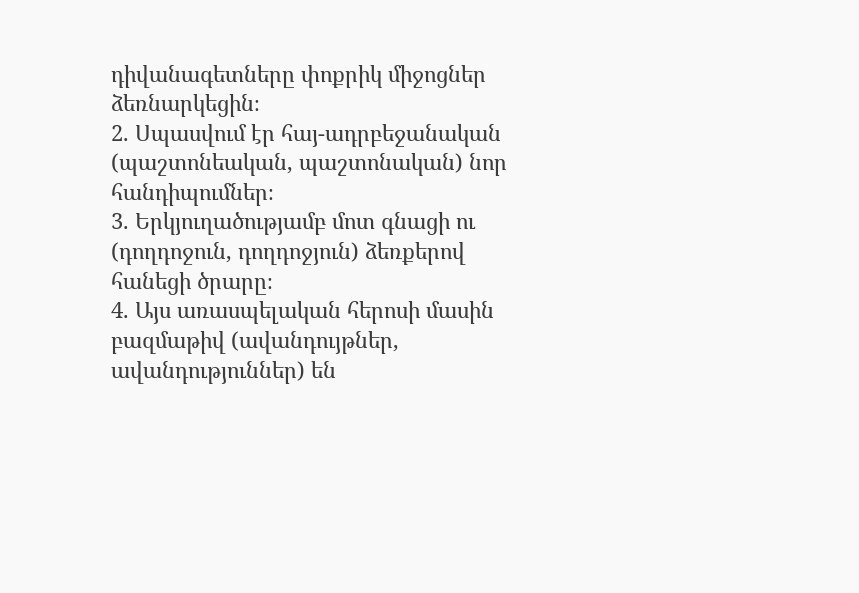դիվանագետները փոքրիկ միջոցներ ձեռնարկեցին։
2. Սպասվում էր հայ-ադրբեջանական (պաշտոնեական, պաշտոնական) նոր հանդիպումներ։
3. Երկյուղածությամբ մոտ գնացի ու (դողդոջուն, դողդոջյուն) ձեռքերով հանեցի ծրարը։
4. Այս առասպելական հերոսի մասին բազմաթիվ (ավանդույթներ, ավանդություններ) են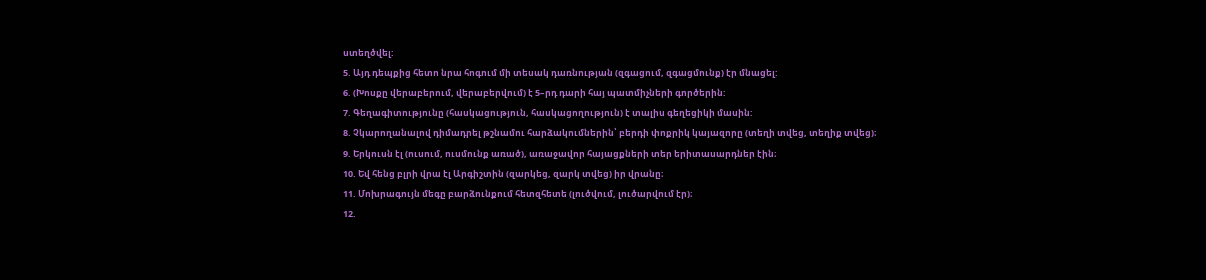ստեղծվել:
5. Այդ դեպքից հետո նրա հոգում մի տեսակ դառնության (զգացում, զգացմունք) էր մնացել:
6. (Խոսքը վերաբերում, վերաբերվում) է 5–րդ դարի հայ պատմիչների գործերին:
7. Գեղագիտությունը (հասկացություն, հասկացողություն) է տալիս գեղեցիկի մասին:
8. Չկարողանալով դիմադրել թշնամու հարձակումներին՝ բերդի փոքրիկ կայազորը (տեղի տվեց, տեղիք տվեց)։
9. Երկուսն էլ (ուսում, ուսմունք առած), առաջավոր հայացքների տեր երիտասարդներ էին։
10. Եվ հենց բլրի վրա էլ Արգիշտին (զարկեց, զարկ տվեց) իր վրանը։
11. Մոխրագույն մեգը բարձունքում հետզհետե (լուծվում, լուծարվում էր)։
12.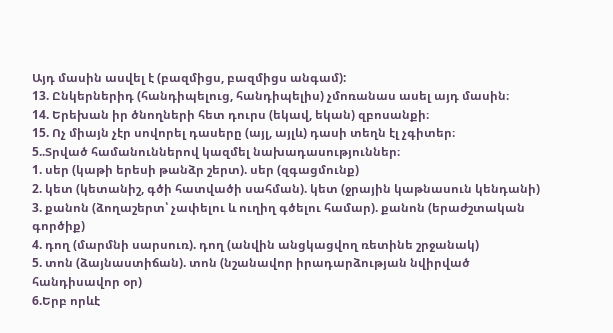Այդ մասին ասվել է (բազմիցս, բազմիցս անգամ):
13. Ընկերներիդ (հանդիպելուց, հանդիպելիս) չմոռանաս ասել այդ մասին։
14. Երեխան իր ծնողների հետ դուրս (եկավ, եկան) զբոսանքի։
15. Ոչ միայն չէր սովորել դասերը (այլ, այլև) դասի տեղն էլ չգիտեր։
5..Տրված համանուններով կազմել նախադասություններ։
1. սեր (կաթի երեսի թանձր շերտ). սեր (զգացմունք)
2. կետ (կետանիշ, գծի հատվածի սահման). կետ (ջրային կաթնասուն կենդանի)
3. քանոն (ձողաշերտ՝ չափելու և ուղիղ գծելու համար). քանոն (երաժշտական
գործիք)
4. դող (մարմնի սարսուռ). դող (անվին անցկացվող ռետինե շրջանակ)
5. տոն (ձայնաստիճան). տոն (նշանավոր իրադարձության նվիրված
հանդիսավոր օր)
6.Երբ որևէ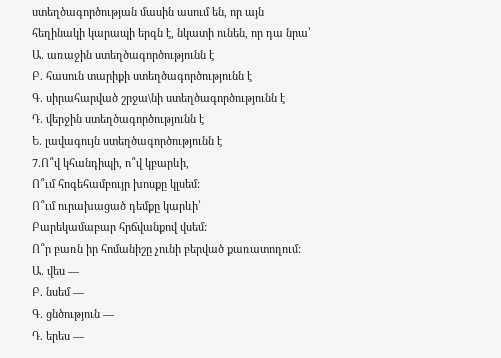ստեղծագործության մասին ասում են, որ այն հեղինակի կարապի երգն է, նկատի ունեն, որ դա նրա՝
Ա. առաջին ստեղծագործությունն է
Բ. հասուն տարիքի ստեղծագործությունն է
Գ. սիրահարված շրջա\նի ստեղծագործությունն է
Դ. վերջին ստեղծագործությունն է
Ե. լավագույն ստեղծագործությունն է
7.Ո՞վ կհանդիպի, ո՞վ կբարևի,
Ո՞ւմ հոգեհամբույր խոսքը կլսեմ:
Ո՞ւմ ուրախացած դեմքը կարևի՝
Բարեկամաբար հրճվանքով վսեմ:
Ո՞ր բառն իր հոմանիշը չունի բերված քառատողում:
Ա. վես —
Բ. նսեմ —
Գ. ցնծություն —
Դ. երես —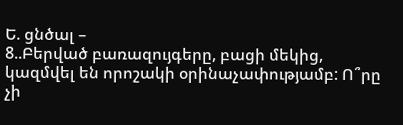Ե. ցնծալ –
8..Բերված բառազույգերը, բացի մեկից, կազմվել են որոշակի օրինաչափությամբ: Ո՞րը չի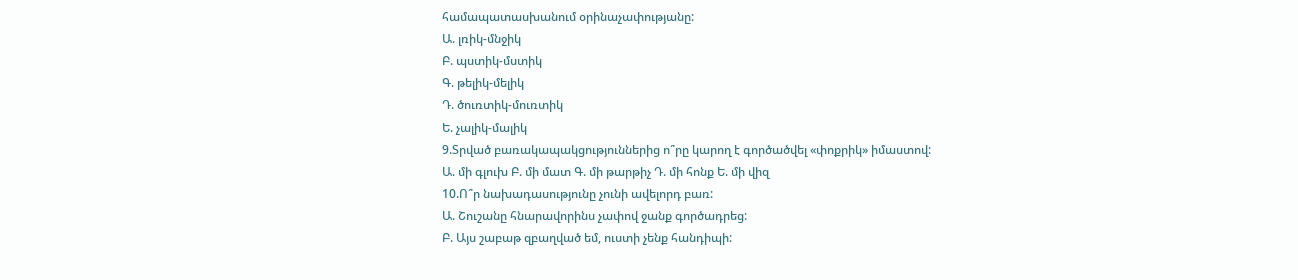համապատասխանում օրինաչափությանը:
Ա. լռիկ-մնջիկ
Բ. պստիկ-մստիկ
Գ. թելիկ-մելիկ
Դ. ծուռտիկ-մուռտիկ
Ե. չալիկ-մալիկ
9.Տրված բառակապակցություններից ո՞րը կարող է գործածվել «փոքրիկ» իմաստով:
Ա. մի գլուխ Բ. մի մատ Գ. մի թարթիչ Դ. մի հոնք Ե. մի վիզ
10.Ո՞ր նախադասությունը չունի ավելորդ բառ:
Ա. Շուշանը հնարավորինս չափով ջանք գործադրեց:
Բ. Այս շաբաթ զբաղված եմ, ուստի չենք հանդիպի: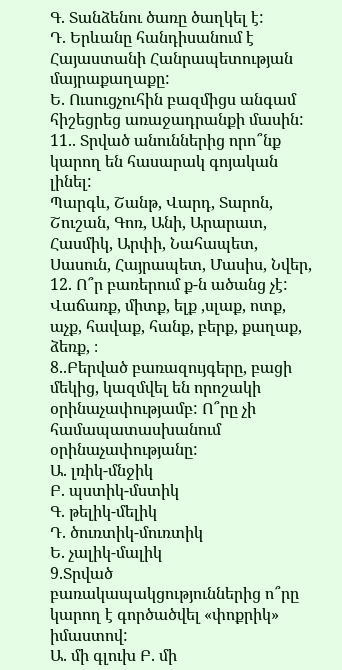Գ. Տանձենու ծառը ծաղկել է:
Դ. Երևանը հանդիսանում է Հայաստանի Հանրապետության մայրաքաղաքը:
Ե. Ուսուցչուհին բազմիցս անգամ հիշեցրեց առաջադրանքի մասին:
11.. Տրված անուններից որո՞նք կարող են հասարակ գոյական լինել:
Պարգև, Շանթ, Վարդ, Տարոն, Շուշան, Գոռ, Անի, Արարատ, Հասմիկ, Արփի, Նահապետ, Սասուն, Հայրապետ, Մասիս, Նվեր,
12. Ո՞ր բառերում ք-ն ածանց չէ:
Վաճառք, միտք, ելք ,սլաք, ոտք, աչք, հավաք, հանք, բերք, քաղաք, ձեռք, ։
8..Բերված բառազույգերը, բացի մեկից, կազմվել են որոշակի օրինաչափությամբ: Ո՞րը չի համապատասխանում օրինաչափությանը:
Ա. լռիկ-մնջիկ
Բ. պստիկ-մստիկ
Գ. թելիկ-մելիկ
Դ. ծուռտիկ-մուռտիկ
Ե. չալիկ-մալիկ
9.Տրված բառակապակցություններից ո՞րը կարող է գործածվել «փոքրիկ» իմաստով:
Ա. մի գլուխ Բ. մի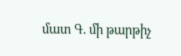մատ Գ. մի թարթիչ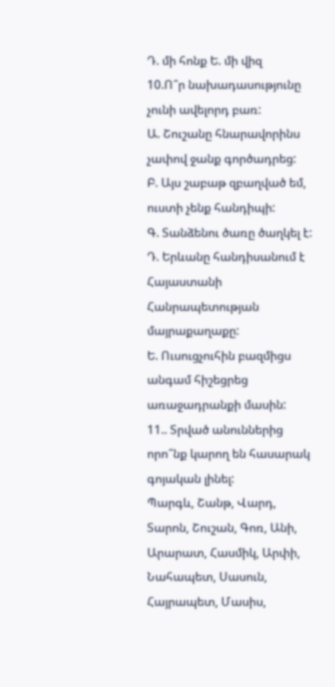Դ. մի հոնք Ե. մի վիզ
10.Ո՞ր նախադասությունը չունի ավելորդ բառ:
Ա. Շուշանը հնարավորինս չափով ջանք գործադրեց:
Բ. Այս շաբաթ զբաղված եմ, ուստի չենք հանդիպի:
Գ. Տանձենու ծառը ծաղկել է:
Դ. Երևանը հանդիսանում է Հայաստանի Հանրապետության մայրաքաղաքը:
Ե. Ուսուցչուհին բազմիցս անգամ հիշեցրեց առաջադրանքի մասին:
11.. Տրված անուններից որո՞նք կարող են հասարակ գոյական լինել:
Պարգև, Շանթ, Վարդ, Տարոն, Շուշան, Գոռ, Անի, Արարատ, Հասմիկ, Արփի, Նահապետ, Սասուն, Հայրապետ, Մասիս,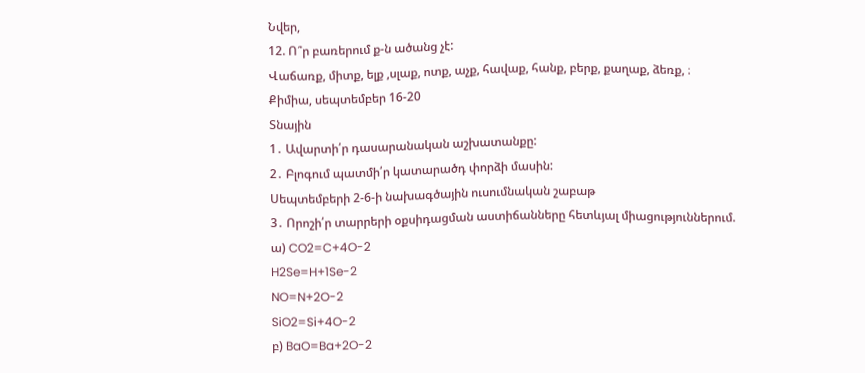Նվեր,
12. Ո՞ր բառերում ք-ն ածանց չէ:
Վաճառք, միտք, ելք ,սլաք, ոտք, աչք, հավաք, հանք, բերք, քաղաք, ձեռք, ։
Քիմիա, սեպտեմբեր 16-20
Տնային
1․ Ավարտի՛ր դասարանական աշխատանքը:
2․ Բլոգում պատմի՛ր կատարածդ փորձի մասին:
Սեպտեմբերի 2-6-ի նախագծային ուսումնական շաբաթ
3․ Որոշի՛ր տարրերի օքսիդացման աստիճանները հետևյալ միացություններում.
ա) CO2=C+4O-2
H2Se=H+1Se-2
NO=N+2O-2
SiO2=Si+4O-2
բ) BaO=Ba+2O-2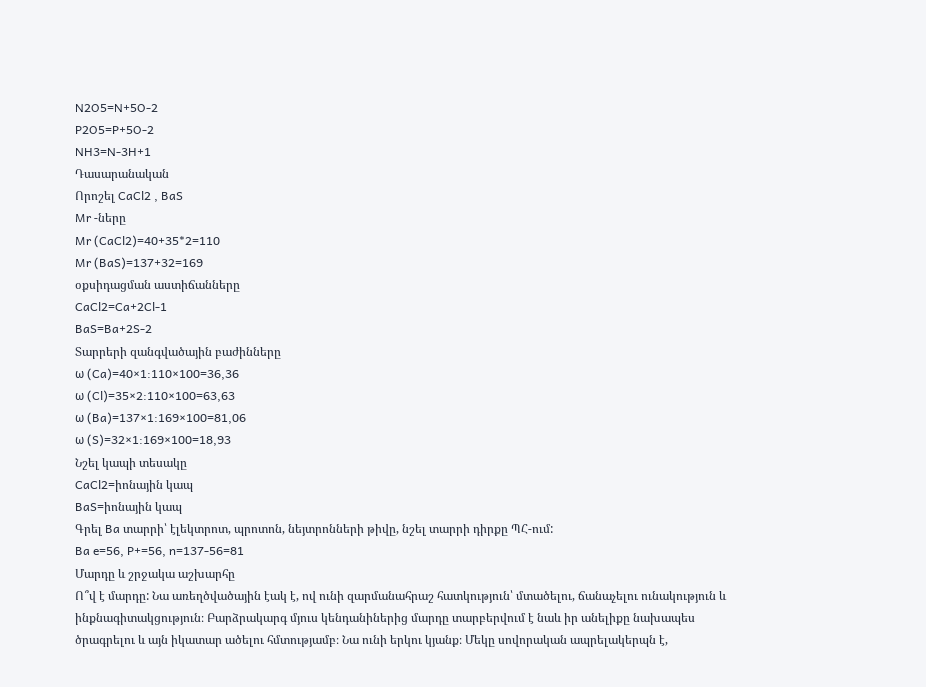N2O5=N+5O-2
P2O5=P+5O-2
NH3=N-3H+1
Դասարանական
Որոշել CaCl2 , BaS
Mr -ները
Mr (CaCl2)=40+35*2=110
Mr (BaS)=137+32=169
օքսիդացման աստիճանները
CaCl2=Ca+2Cl-1
BaS=Ba+2S-2
Տարրերի զանգվածային բաժինները
ω (Ca)=40×1:110×100=36,36
ω (Cl)=35×2:110×100=63,63
ω (Ba)=137×1:169×100=81,06
ω (S)=32×1:169×100=18,93
Նշել կապի տեսակը
CaCl2=իոնային կապ
BaS=իոնային կապ
Գրել Ba տարրի՝ էլեկտրոտ, պրոտոն, նեյտրոնների թիվը, նշել տարրի դիրքը ՊՀ-ում:
Ba e=56, P+=56, n=137-56=81
Մարդը և շրջակա աշխարհը
Ո՞վ է մարդը: Նա առեղծվածային էակ է, ով ունի զարմանահրաշ հատկություն՝ մտածելու, ճանաչելու ունակություն և ինքնագիտակցություն։ Բարձրակարգ մյուս կենդանիներից մարդը տարբերվում է նաև իր անելիքը նախապես ծրագրելու և այն իկատար ածելու հմտությամբ։ Նա ունի երկու կյանք։ Մեկը սովորական ապրելակերպն է,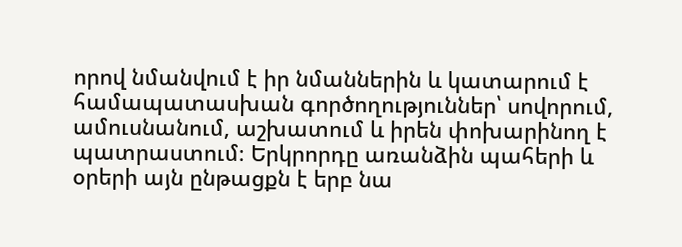որով նմանվում է իր նմաններին և կատարում է համապատասխան գործողություններ՝ սովորում, ամուսնանում, աշխատում և իրեն փոխարինող է պատրաստում։ Երկրորդը առանձին պահերի և օրերի այն ընթացքն է երբ նա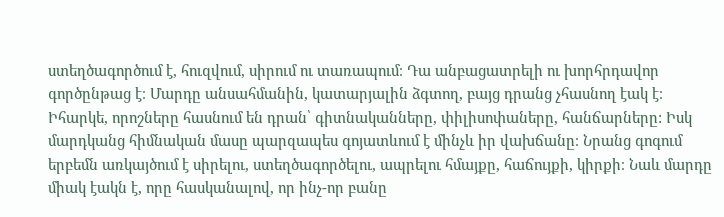ստեղծագործում է, հուզվում, սիրում ու տառապում։ Դա անբացատրելի ու խորհրդավոր գործընթաց է։ Մարդը անսահմանին, կատարյալին ձգտող, բայց դրանց չհասնող էակ է։ Իհարկե, որոշները հասնում են դրան՝ գիտնականները, փիլիսոփաները, հանճարները: Իսկ մարդկանց հիմնական մասը պարզապես գոյատևում է մինչև իր վախճանը։ Նրանց գոգում երբեմն առկայծում է սիրելու, ստեղծագործելու, ապրելու հմայքը, հաճույքի, կիրքի։ Նաև մարդը միակ էակն է, որը հասկանալով, որ ինչ-որ բանը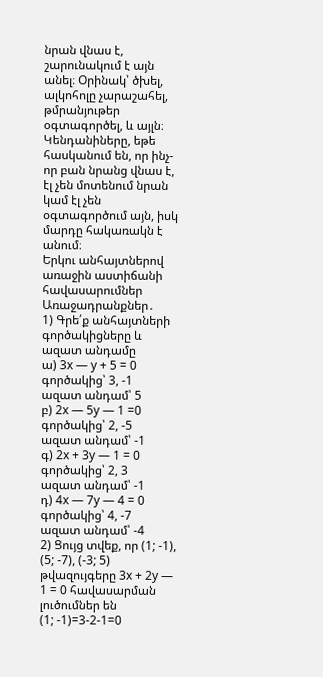նրան վնաս է, շարունակում է այն անել։ Օրինակ՝ ծխել, ալկոհոլը չարաշահել, թմրանյութեր օգտագործել, և այլն։ Կենդանիները, եթե հասկանում են, որ ինչ-որ բան նրանց վնաս է, էլ չեն մոտենում նրան կամ էլ չեն օգտագործում այն, իսկ մարդը հակառակն է անում։
Երկու անհայտներով առաջին աստիճանի հավասարումներ
Առաջադրանքներ․
1) Գրե՛ք անհայտների գործակիցները և ազատ անդամը
ա) 3x — y + 5 = 0
գործակից՝ 3, -1
ազատ անդամ՝ 5
բ) 2x — 5y — 1 =0
գործակից՝ 2, -5
ազատ անդամ՝ -1
գ) 2x + 3y — 1 = 0
գործակից՝ 2, 3
ազատ անդամ՝ -1
դ) 4x — 7y — 4 = 0
գործակից՝ 4, -7
ազատ անդամ՝ -4
2) Ցույց տվեք, որ (1; -1), (5; -7), (-3; 5) թվազույգերը 3x + 2y — 1 = 0 հավասարման լուծումներ են
(1; -1)=3-2-1=0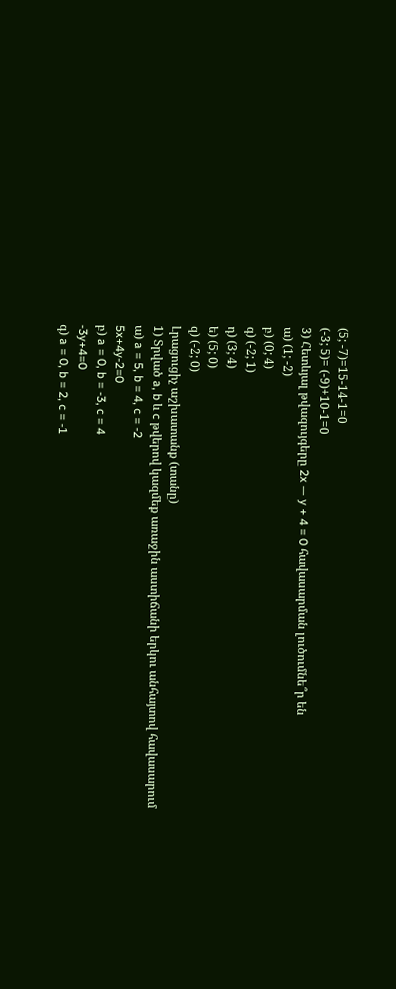(5; -7)=15-14-1=0
(-3; 5)= (-9)+10-1=0
3) Հետևյալ թվազույգերը 2x — y + 4 = 0 հավասարման լուծումնե՞ր են
ա) (1; -2)
բ) (0; 4)
գ) (-2; 1)
դ) (3; 4)
ե) (5; 0)
զ) (-2; 0)
Լրացուցիչ աշխատանք (տանը)
1) Տրված a, b և c թվերով կազմեք առաջին աստիճանի երկու անհայտով հավասարում
ա) a = 5, b = 4, c = -2
5x+4y-2=0
բ) a = 0, b = -3, c = 4
-3y+4=0
գ) a = 0, b = 2, c = -1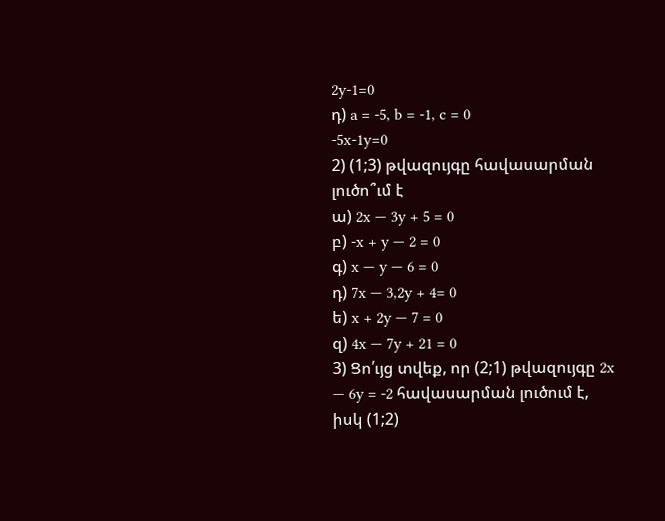2y-1=0
դ) a = -5, b = -1, c = 0
-5x-1y=0
2) (1;3) թվազույգը հավասարման լուծո՞ւմ է
ա) 2x — 3y + 5 = 0
բ) -x + y — 2 = 0
գ) x — y — 6 = 0
դ) 7x — 3,2y + 4= 0
ե) x + 2y — 7 = 0
զ) 4x — 7y + 21 = 0
3) Ցո՛ւյց տվեք, որ (2;1) թվազույգը 2x — 6y = -2 հավասարման լուծում է, իսկ (1;2)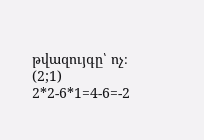թվազույգը՝ ոչ։
(2;1) 2*2-6*1=4-6=-2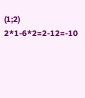(1;2) 2*1-6*2=2-12=-10